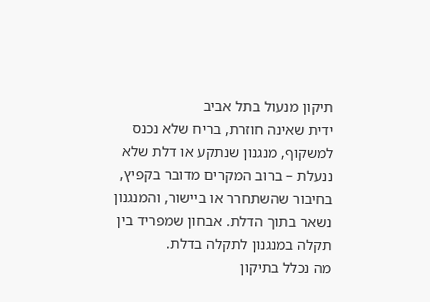תיקון מנעול בתל אביב
ידית שאינה חוזרת, בריח שלא נכנס למשקוף, מנגנון שנתקע או דלת שלא ננעלת – ברוב המקרים מדובר בקפיץ, בחיבור שהשתחרר או ביישור, והמנגנון נשאר בתוך הדלת. אבחון שמפריד בין תקלה במנגנון לתקלה בדלת.
מה נכלל בתיקון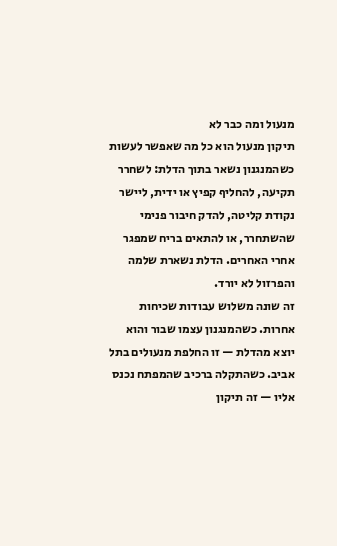מנעול ומה כבר לא
תיקון מנעול הוא כל מה שאפשר לעשות כשהמנגנון נשאר בתוך הדלת: לשחרר תקיעה, להחליף קפיץ או ידית, ליישר נקודת קליטה, להדק חיבור פנימי שהשתחרר, או להתאים בריח שמפגר אחרי האחרים. הדלת נשארת שלמה והפרזול לא יורד.
זה שונה משלוש עבודות שכיחות אחרות. כשהמנגנון עצמו שבור והוא יוצא מהדלת — זו החלפת מנעולים בתל אביב. כשהתקלה ברכיב שהמפתח נכנס אליו — זה תיקון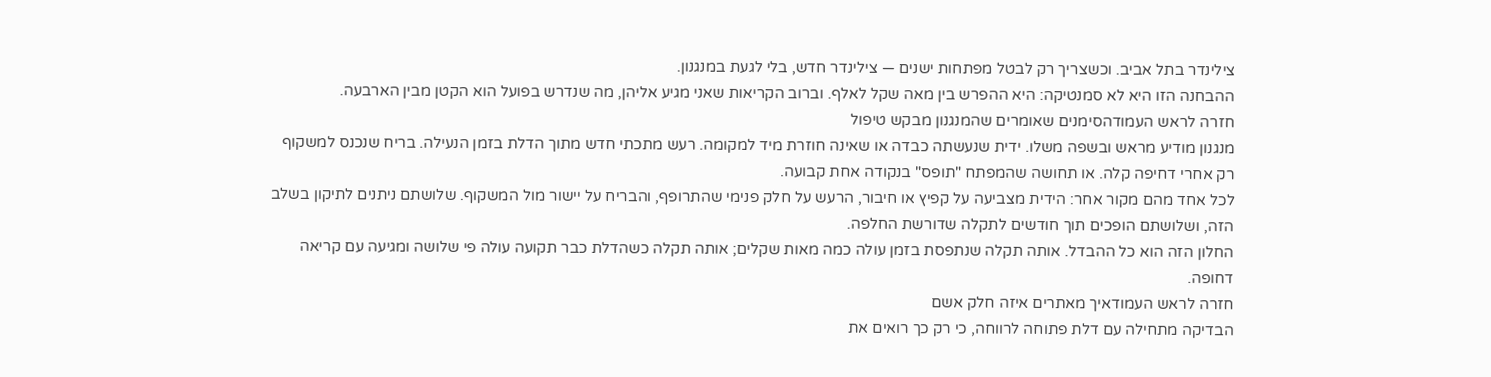צילינדר בתל אביב. וכשצריך רק לבטל מפתחות ישנים — צילינדר חדש, בלי לגעת במנגנון.
ההבחנה הזו היא לא סמנטיקה: היא ההפרש בין מאה שקל לאלף. וברוב הקריאות שאני מגיע אליהן, מה שנדרש בפועל הוא הקטן מבין הארבעה.
חזרה לראש העמודהסימנים שאומרים שהמנגנון מבקש טיפול
מנגנון מודיע מראש ובשפה משלו. ידית שנעשתה כבדה או שאינה חוזרת מיד למקומה. רעש מתכתי חדש מתוך הדלת בזמן הנעילה. בריח שנכנס למשקוף רק אחרי דחיפה קלה. או תחושה שהמפתח "תופס" בנקודה אחת קבועה.
לכל אחד מהם מקור אחר: הידית מצביעה על קפיץ או חיבור, הרעש על חלק פנימי שהתרופף, והבריח על יישור מול המשקוף. שלושתם ניתנים לתיקון בשלב הזה, ושלושתם הופכים תוך חודשים לתקלה שדורשת החלפה.
החלון הזה הוא כל ההבדל. אותה תקלה שנתפסת בזמן עולה כמה מאות שקלים; אותה תקלה כשהדלת כבר תקועה עולה פי שלושה ומגיעה עם קריאה דחופה.
חזרה לראש העמודאיך מאתרים איזה חלק אשם
הבדיקה מתחילה עם דלת פתוחה לרווחה, כי רק כך רואים את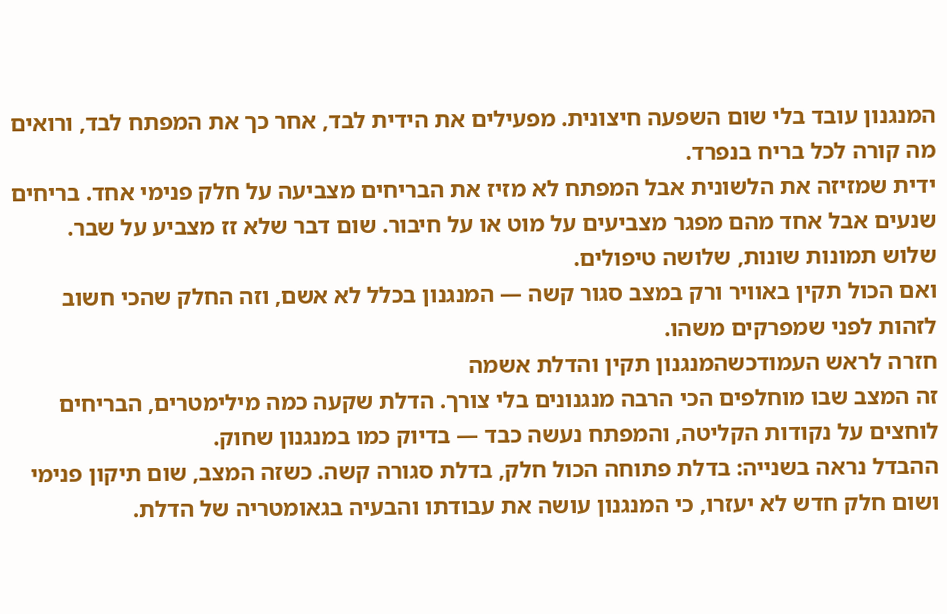המנגנון עובד בלי שום השפעה חיצונית. מפעילים את הידית לבד, אחר כך את המפתח לבד, ורואים מה קורה לכל בריח בנפרד.
ידית שמזיזה את הלשונית אבל המפתח לא מזיז את הבריחים מצביעה על חלק פנימי אחד. בריחים שנעים אבל אחד מהם מפגר מצביעים על מוט או על חיבור. שום דבר שלא זז מצביע על שבר. שלוש תמונות שונות, שלושה טיפולים.
ואם הכול תקין באוויר ורק במצב סגור קשה — המנגנון בכלל לא אשם, וזה החלק שהכי חשוב לזהות לפני שמפרקים משהו.
חזרה לראש העמודכשהמנגנון תקין והדלת אשמה
זה המצב שבו מוחלפים הכי הרבה מנגנונים בלי צורך. הדלת שקעה כמה מילימטרים, הבריחים לוחצים על נקודות הקליטה, והמפתח נעשה כבד — בדיוק כמו במנגנון שחוק.
ההבדל נראה בשנייה: בדלת פתוחה הכול חלק, בדלת סגורה קשה. כשזה המצב, שום תיקון פנימי ושום חלק חדש לא יעזרו, כי המנגנון עושה את עבודתו והבעיה בגאומטריה של הדלת.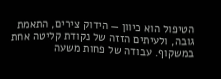הטיפול הוא כיוון — הידוק צירים, התאמת גובה, ולעיתים הזזה של נקודת קליטה אחת במשקוף. עבודה של פחות משעה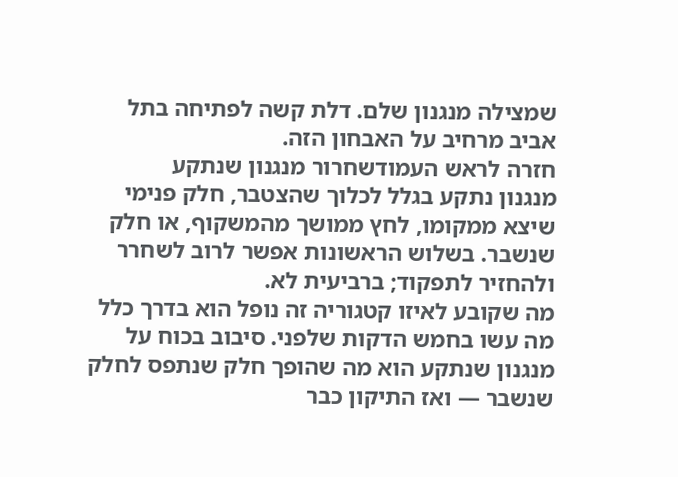שמצילה מנגנון שלם. דלת קשה לפתיחה בתל אביב מרחיב על האבחון הזה.
חזרה לראש העמודשחרור מנגנון שנתקע
מנגנון נתקע בגלל לכלוך שהצטבר, חלק פנימי שיצא ממקומו, לחץ ממושך מהמשקוף, או חלק שנשבר. בשלוש הראשונות אפשר לרוב לשחרר ולהחזיר לתפקוד; ברביעית לא.
מה שקובע לאיזו קטגוריה זה נופל הוא בדרך כלל מה עשו בחמש הדקות שלפני. סיבוב בכוח על מנגנון שנתקע הוא מה שהופך חלק שנתפס לחלק שנשבר — ואז התיקון כבר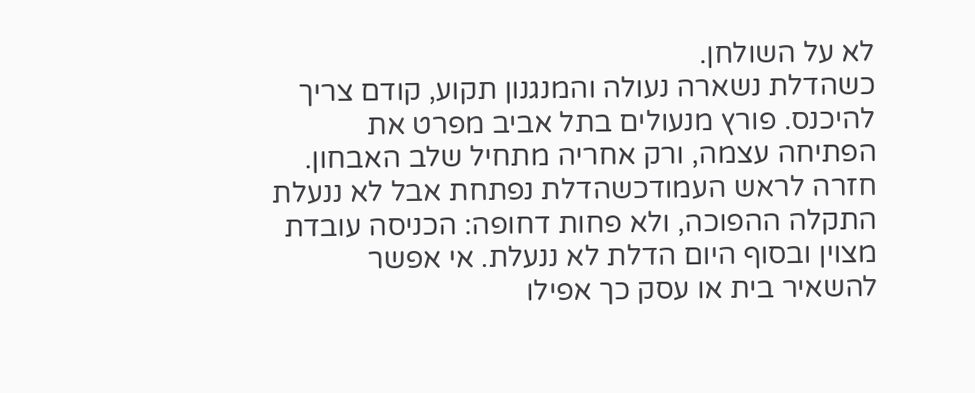לא על השולחן.
כשהדלת נשארה נעולה והמנגנון תקוע, קודם צריך להיכנס. פורץ מנעולים בתל אביב מפרט את הפתיחה עצמה, ורק אחריה מתחיל שלב האבחון.
חזרה לראש העמודכשהדלת נפתחת אבל לא ננעלת
התקלה ההפוכה, ולא פחות דחופה: הכניסה עובדת מצוין ובסוף היום הדלת לא ננעלת. אי אפשר להשאיר בית או עסק כך אפילו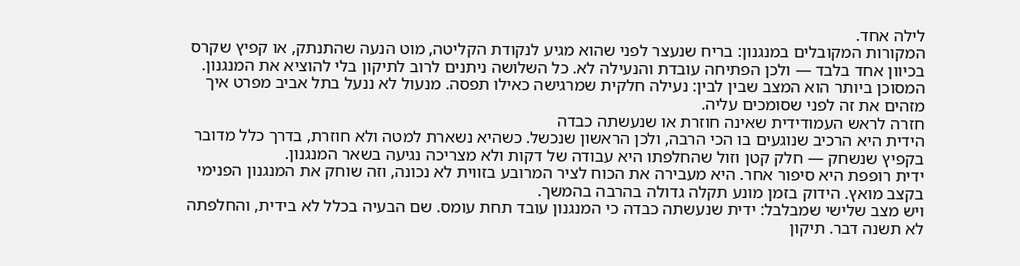לילה אחד.
המקורות המקובלים במנגנון: בריח שנעצר לפני שהוא מגיע לנקודת הקליטה, מוט הנעה שהתנתק, או קפיץ שקרס בכיוון אחד בלבד — ולכן הפתיחה עובדת והנעילה לא. כל השלושה ניתנים לרוב לתיקון בלי להוציא את המנגנון.
המסוכן ביותר הוא המצב שבין לבין: נעילה חלקית שמרגישה כאילו תפסה. מנעול לא ננעל בתל אביב מפרט איך מזהים את זה לפני שסומכים עליה.
חזרה לראש העמודידית שאינה חוזרת או שנעשתה כבדה
הידית היא הרכיב שנוגעים בו הכי הרבה, ולכן הראשון שנכשל. כשהיא נשארת למטה ולא חוזרת, בדרך כלל מדובר בקפיץ שנשחק — חלק קטן וזול שהחלפתו היא עבודה של דקות ולא מצריכה נגיעה בשאר המנגנון.
ידית רופפת היא סיפור אחר. היא מעבירה את הכוח לציר המרובע בזווית לא נכונה, וזה שוחק את המנגנון הפנימי בקצב מואץ. הידוק בזמן מונע תקלה גדולה בהרבה בהמשך.
ויש מצב שלישי שמבלבל: ידית שנעשתה כבדה כי המנגנון עובד תחת עומס. שם הבעיה בכלל לא בידית, והחלפתה לא תשנה דבר. תיקון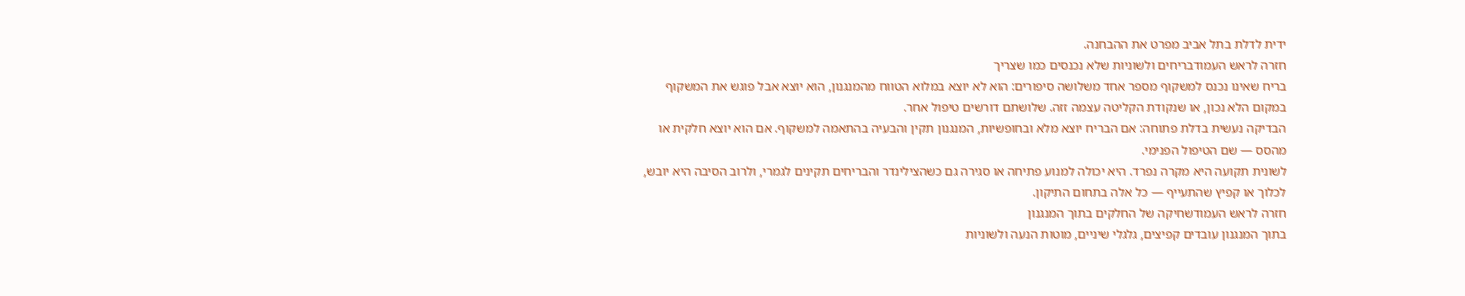ידית לדלת בתל אביב מפרט את ההבחנה.
חזרה לראש העמודבריחים ולשוניות שלא נכנסים כמו שצריך
בריח שאינו נכנס למשקוף מספר אחד משלושה סיפורים: הוא לא יוצא במלוא הטווח מהמנגנון, הוא יוצא אבל פוגש את המשקוף במקום הלא נכון, או שנקודת הקליטה עצמה זזה. שלושתם דורשים טיפול אחר.
הבדיקה נעשית בדלת פתוחה: אם הבריח יוצא מלא ובחופשיות, המנגנון תקין והבעיה בהתאמה למשקוף. אם הוא יוצא חלקית או מהסס — שם הטיפול הפנימי.
לשונית תקועה היא מקרה נפרד. היא יכולה למנוע פתיחה או סגירה גם כשהצילינדר והבריחים תקינים לגמרי, ולרוב הסיבה היא יובש, לכלוך או קפיץ שהתעייף — כל אלה בתחום התיקון.
חזרה לראש העמודשחיקה של החלקים בתוך המנגנון
בתוך המנגנון עובדים קפיצים, גלגלי שיניים, מוטות הנעה ולשוניות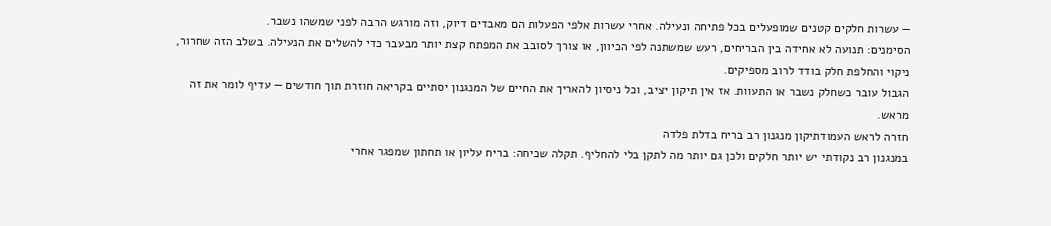— עשרות חלקים קטנים שמופעלים בכל פתיחה ונעילה. אחרי עשרות אלפי הפעלות הם מאבדים דיוק, וזה מורגש הרבה לפני שמשהו נשבר.
הסימנים: תנועה לא אחידה בין הבריחים, רעש שמשתנה לפי הכיוון, או צורך לסובב את המפתח קצת יותר מבעבר כדי להשלים את הנעילה. בשלב הזה שחרור, ניקוי והחלפת חלק בודד לרוב מספיקים.
הגבול עובר כשחלק נשבר או התעוות. אז אין תיקון יציב, וכל ניסיון להאריך את החיים של המנגנון יסתיים בקריאה חוזרת תוך חודשים — עדיף לומר את זה מראש.
חזרה לראש העמודתיקון מנגנון רב בריח בדלת פלדה
במנגנון רב נקודתי יש יותר חלקים ולכן גם יותר מה לתקן בלי להחליף. תקלה שכיחה: בריח עליון או תחתון שמפגר אחרי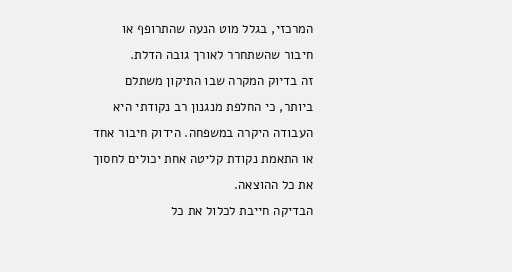המרכזי, בגלל מוט הנעה שהתרופף או חיבור שהשתחרר לאורך גובה הדלת.
זה בדיוק המקרה שבו התיקון משתלם ביותר, כי החלפת מנגנון רב נקודתי היא העבודה היקרה במשפחה. הידוק חיבור אחד או התאמת נקודת קליטה אחת יכולים לחסוך את כל ההוצאה.
הבדיקה חייבת לכלול את כל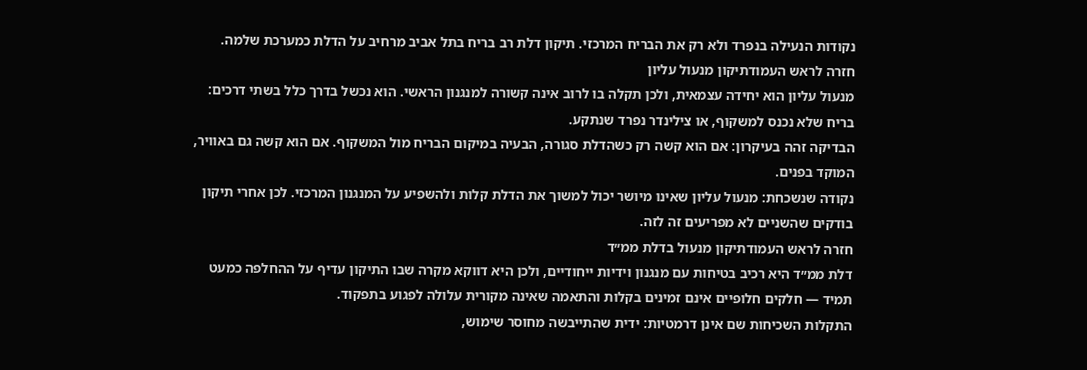נקודות הנעילה בנפרד ולא רק את הבריח המרכזי. תיקון דלת רב בריח בתל אביב מרחיב על הדלת כמערכת שלמה.
חזרה לראש העמודתיקון מנעול עליון
מנעול עליון הוא יחידה עצמאית, ולכן תקלה בו לרוב אינה קשורה למנגנון הראשי. הוא נכשל בדרך כלל בשתי דרכים: בריח שלא נכנס למשקוף, או צילינדר נפרד שנתקע.
הבדיקה זהה בעיקרון: אם הוא קשה רק כשהדלת סגורה, הבעיה במיקום הבריח מול המשקוף. אם הוא קשה גם באוויר, המוקד בפנים.
נקודה שנשכחת: מנעול עליון שאינו מיושר יכול למשוך את הדלת קלות ולהשפיע על המנגנון המרכזי. לכן אחרי תיקון בודקים שהשניים לא מפריעים זה לזה.
חזרה לראש העמודתיקון מנעול בדלת ממ״ד
דלת ממ״ד היא רכיב בטיחות עם מנגנון וידיות ייחודיים, ולכן היא דווקא מקרה שבו התיקון עדיף על ההחלפה כמעט תמיד — חלקים חלופיים אינם זמינים בקלות והתאמה שאינה מקורית עלולה לפגוע בתפקוד.
התקלות השכיחות שם אינן דרמטיות: ידית שהתייבשה מחוסר שימוש,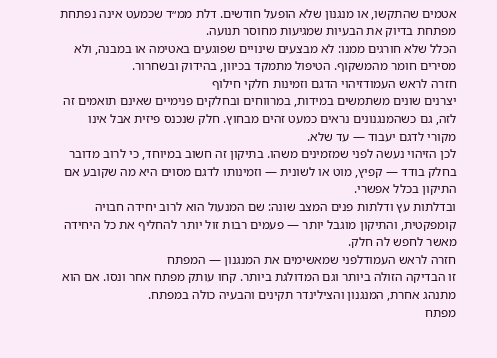אטמים שהתקשו, או מנגנון שלא הופעל חודשים. דלת ממ״ד שכמעט אינה נפתחת מפתחת בדיוק את הבעיות שמגיעות מחוסר תנועה.
הכלל שלא חורגים ממנו: לא מבצעים שינויים שפוגעים באטימה או במבנה, ולא מסירים חומר מהמשקוף. הטיפול מתמקד בכיוון, בהידוק ובשחרור.
חזרה לראש העמודזיהוי הדגם וזמינות חלקי חילוף
יצרנים שונים משתמשים במידות, במרווחים ובחלקים פנימיים שאינם תואמים זה לזה, גם כשהמנגנונים נראים כמעט זהים מבחוץ. חלק שנכנס פיזית אבל אינו מקורי לדגם יעבוד — עד שלא.
לכן הזיהוי נעשה לפני שמזמינים משהו. בתיקון זה חשוב במיוחד, כי לרוב מדובר בחלק בודד — קפיץ, מוט או לשונית — וזמינותו לדגם מסוים היא מה שקובע אם התיקון בכלל אפשרי.
ובדלתות עץ ודלתות פנים המצב שונה: שם המנעול הוא לרוב יחידה חבויה קומפקטית, והתיקון מוגבל יותר — פעמים רבות זול יותר להחליף את כל היחידה מאשר לחפש לה חלק.
חזרה לראש העמודלפני שמאשימים את המנגנון — המפתח
זו הבדיקה הזולה ביותר וגם המדולגת ביותר. קחו עותק מפתח אחר ונסו. אם הוא מתנהג אחרת, המנגנון והצילינדר תקינים והבעיה כולה במפתח.
מפתח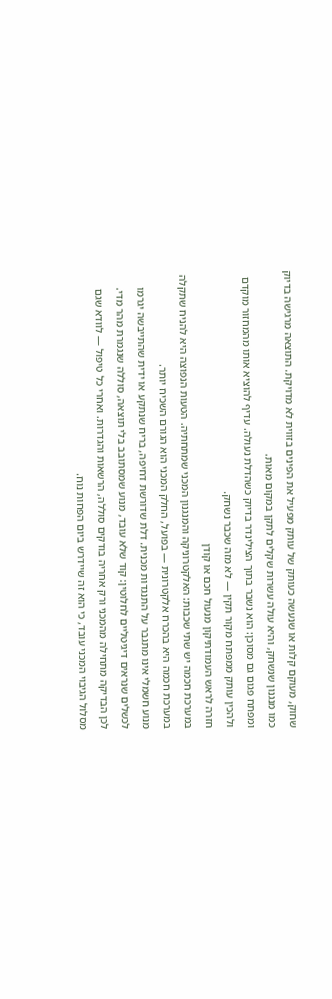שחוק, מעוקם קלות או שנעשה כעותק של עותק מפעיל את הפינים בזווית לא מדויקת. התוצאה מרגישה בדיוק כמו מנגנון שנשחק, והיא עולה עשרות שקלים לתקן במקום מאות.
ומפתח פגום גם מסוכן: הוא נשבר בתוך הצילינדר בדיוק כשהדלת נעולה. עדיף להוציא אותו מהמחזור מוקדם ולהכין עותק ממפתח מקור תקין — לא מזה שכבר נשחק.
חזרה לראש העמודתיקון מנעול חכם או קודן
במערכת חכמה יש שתי שכבות: האלקטרוניקה והמנגנון המכני שמתחתיה. הטעות הנפוצה היא להניח שתקלה במערכת חכמה היא בהכרח אלקטרונית — בפועל, החלק המכני הוא הגורם השכיח יותר.
מנוע חשמלי אינו מתגבר על התנגדות מכנית. דלת שדורשת דחיפה, בריח שנתקע או ידית שהתייבשה יגרמו לכשלים שנראים דיגיטליים לחלוטין: קוד שלא עובד, מנוע שמסתובב בלי תוצאה, סוללה שנגמרת מהר מדי.
לכן הבדיקה מתחילה מהמכני ורק אחריה בודקים סוללה, הרשאות והגדרות. ואחרי כל טיפול — לוודא שגם מסלול הגיבוי המכני עובד, כי הוא זה שיידרש ביום הפחות נוח.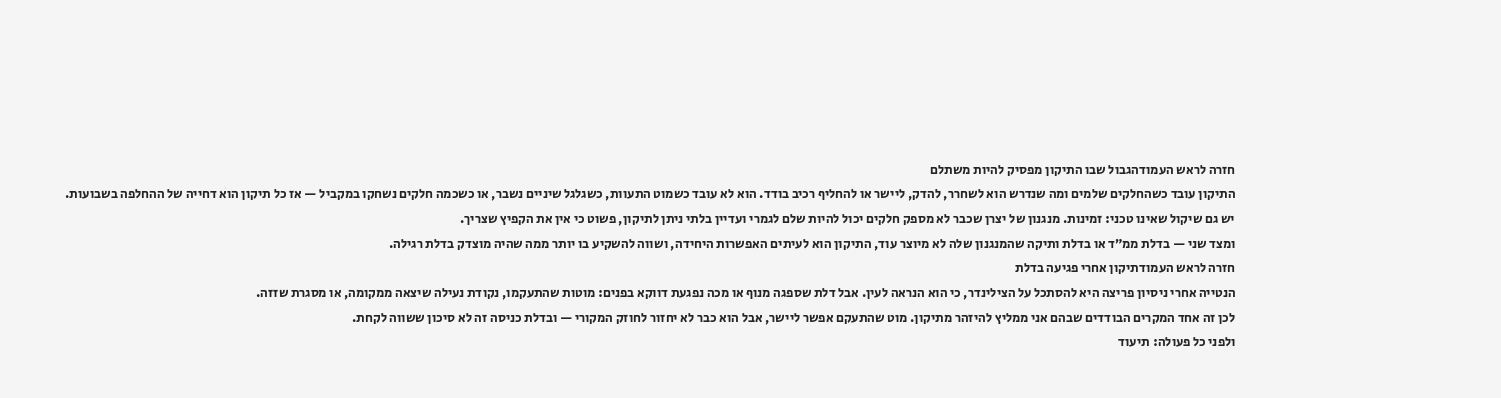חזרה לראש העמודהגבול שבו התיקון מפסיק להיות משתלם
התיקון עובד כשהחלקים שלמים ומה שנדרש הוא לשחרר, להדק, ליישר או להחליף רכיב בודד. הוא לא עובד כשמוט התעוות, כשגלגל שיניים נשבר, או כשכמה חלקים נשחקו במקביל — אז כל תיקון הוא דחייה של ההחלפה בשבועות.
יש גם שיקול שאינו טכני: זמינות. מנגנון של יצרן שכבר לא מספק חלקים יכול להיות שלם לגמרי ועדיין בלתי ניתן לתיקון, פשוט כי אין את הקפיץ שצריך.
ומצד שני — בדלת ממ״ד או בדלת ותיקה שהמנגנון שלה לא מיוצר עוד, התיקון הוא לעיתים האפשרות היחידה, ושווה להשקיע בו יותר ממה שהיה מוצדק בדלת רגילה.
חזרה לראש העמודתיקון אחרי פגיעה בדלת
הנטייה אחרי ניסיון פריצה היא להסתכל על הצילינדר, כי הוא הנראה לעין. אבל דלת שספגה מנוף או מכה נפגעת דווקא בפנים: מוטות שהתעקמו, נקודת נעילה שיצאה ממקומה, או מסגרת שזזה.
לכן זה אחד המקרים הבודדים שבהם אני ממליץ להיזהר מתיקון. מוט שהתעקם אפשר ליישר, אבל הוא כבר לא יחזור לחוזק המקורי — ובדלת כניסה זה לא סיכון ששווה לקחת.
ולפני כל פעולה: תיעוד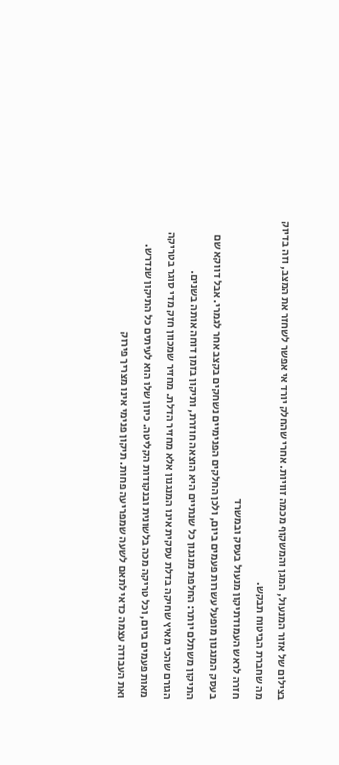בצילום של אזור המנעול, המגן והמשקוף מכמה זוויות. אחרי שהחלק יורד אי אפשר לשחזר את המצב, וזה בדיוק מה שחברת הביטוח תבקש.
חזרה לראש העמודתיקון מנעול בעסק ובמשרד
בעסק המנגנון מופעל עשרות פעמים ביום, ולכן החלקים הפנימיים נשחקים בקצב אחר לגמרי. אבל דווקא שם התיקון משתלם יותר: החלפת מנגנון כל שנתיים היא הוצאה חוזרת, ותיקון בזמן דוחה אותה בשנים.
הגורם שהכי מאיץ שחיקה בדלת עסקית אינו המנגנון אלא מחזיר הדלת. מחזיר שמכוון חזק מדי סוגר בטריקה מאות פעמים ביום, וכל טריקה מכה בלשונית ובנקודות הקליטה. כיוון שלו הוא לעיתים כל התיקון שנדרש.
ואת העבודה עצמה כדאי לתאם לשעה שמפריעה פחות. תיקון פנימי אינו מצריך פירוק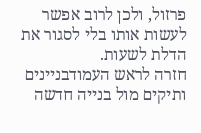פרזול, ולכן לרוב אפשר לעשות אותו בלי לסגור את הדלת לשעות.
חזרה לראש העמודבניינים ותיקים מול בנייה חדשה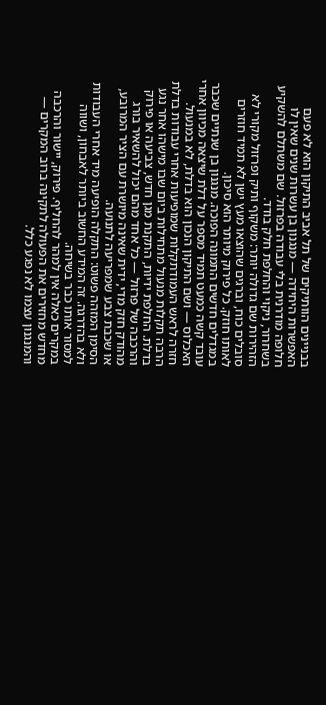בבניינים הוותיקים של תל אביב התיקון הוא לא פעם האפשרות היחידה — מנגנון בן עשרות שנים שאין לו חלופה מודרנית בלי עבודה בפרזול. שם משתלם להשקיע בשחרור, ניקוי והחלפת חלק בודד.
הזהירות שם גדולה יותר: משקוף ותיק ופרזול מקורי לא סובלים כוח, וברגים שהוצאו מעץ ישן לא תמיד חוזרים לאותו חוזק. כל פירוק מיותר הוא סיכון.
במגדלים חדשים התמונה הפוכה. מנגנון בן שנתיים שכבר עובד קשה כמעט תמיד מספר על דלת שיצאה מכיוון אחרי האכלוס — ושם התיקון הנכון הוא בדלת, לא במנעול.
חזרה לראש העמודתקלות שמופיעות אחרי עבודות בדלת
הרבה תקלות מנעול מתחילות ביום שבו מישהו אחר נגע בדלת. החלפת ידיות, התקנת מגן חדש, צביעה או פירוק והרכבה של פרזול — כל אחד מהם יכול להשאיר בורג מהודק חזק מדי, ידית שאינה מיושרת עם הציר המרובע, או שכבת צבע שמפריעה לתנועה.
הסימן המזהה פשוט: התקלה הופיעה מיד אחרי העבודות ולא בהדרגה. זה המידע החשוב ביותר לאבחון, ושווה למסור אותו כבר בשיחה.
במקרים כאלה אין למהר להחליף. פירוק, יישור והרכבה מחדש מחזירים את הפעולה לתקינה ברוב המקרים — והמנגנון עצמו לא נפגע כלל.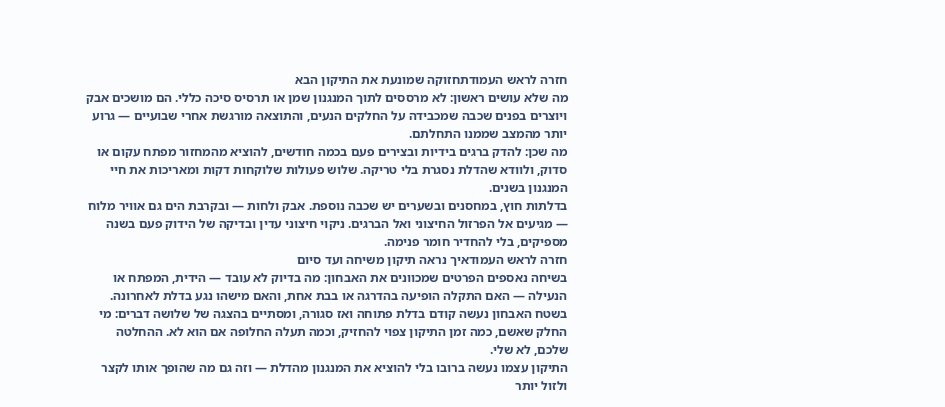חזרה לראש העמודתחזוקה שמונעת את התיקון הבא
מה שלא עושים ראשון: לא מרססים לתוך המנגנון שמן או תרסיס סיכה כללי. הם מושכים אבק ויוצרים בפנים שכבה שמכבידה על החלקים הנעים, והתוצאה מורגשת אחרי שבועיים — גרוע יותר מהמצב שממנו התחלתם.
מה שכן: להדק ברגים בידיות ובצירים פעם בכמה חודשים, להוציא מהמחזור מפתח עקום או סדוק, ולוודא שהדלת נסגרת בלי טריקה. שלוש פעולות שלוקחות דקות ומאריכות את חיי המנגנון בשנים.
בדלתות חוץ, במחסנים ובשערים יש שכבה נוספת. אבק ולחות — ובקרבת הים גם אוויר מלוח — מגיעים אל הפרזול החיצוני ואל הברגים. ניקוי חיצוני עדין ובדיקה של הידוק פעם בשנה מספיקים, בלי להחדיר חומר פנימה.
חזרה לראש העמודאיך נראה תיקון משיחה ועד סיום
בשיחה נאספים הפרטים שמכוונים את האבחון: מה בדיוק לא עובד — הידית, המפתח או הנעילה — האם התקלה הופיעה בהדרגה או בבת אחת, והאם מישהו נגע בדלת לאחרונה.
בשטח האבחון נעשה קודם בדלת פתוחה ואז סגורה, ומסתיים בהצגה של שלושה דברים: מי החלק שאשם, כמה זמן התיקון צפוי להחזיק, וכמה תעלה החלופה אם הוא לא. ההחלטה שלכם, לא שלי.
התיקון עצמו נעשה ברובו בלי להוציא את המנגנון מהדלת — וזה גם מה שהופך אותו לקצר ולזול יותר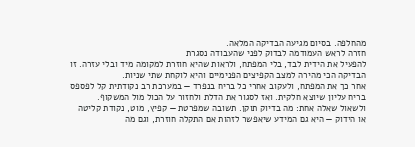מהחלפה. בסיום מגיעה הבדיקה המלאה.
חזרה לראש העמודמה לבדוק לפני שהעבודה נסגרת
להפעיל את הידית לבד, בלי המפתח, ולראות שהיא חוזרת למקומה מיד ובלי עזרה. זו הבדיקה הכי מהירה למצב הקפיצים הפנימיים והיא לוקחת שתי שניות.
אחר כך את המפתח, ולעקוב אחרי כל בריח בנפרד — במערכת רב נקודתית קל לפספס בריח עליון שיוצא חלקית. ואז לסגור את הדלת ולחזור על הכול מול המשקוף.
ולשאול שאלה אחת: מה בדיוק תוקן. תשובה שמפרטת — קפיץ, מוט, נקודת קליטה או הידוק — היא גם המידע שיאפשר לזהות אם התקלה חוזרת, וגם מה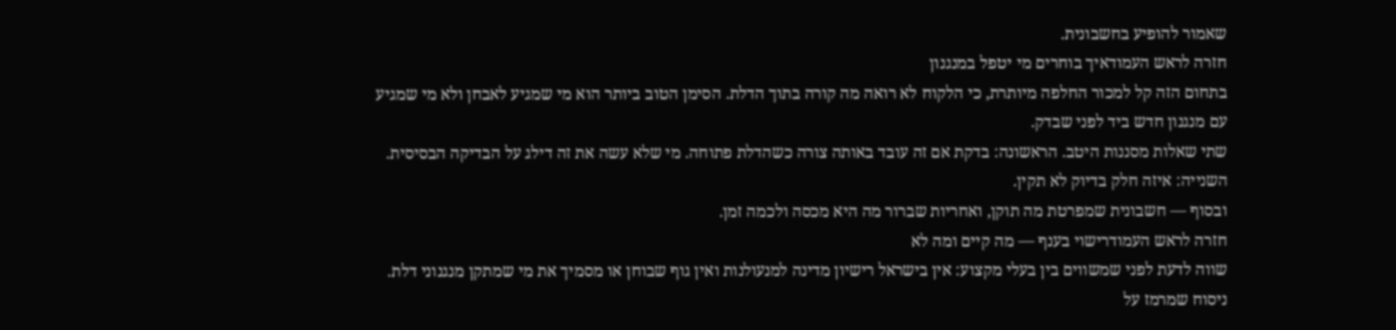שאמור להופיע בחשבונית.
חזרה לראש העמודאיך בוחרים מי יטפל במנגנון
בתחום הזה קל למכור החלפה מיותרת, כי הלקוח לא רואה מה קורה בתוך הדלת. הסימן הטוב ביותר הוא מי שמגיע לאבחן ולא מי שמגיע עם מנגנון חדש ביד לפני שבדק.
שתי שאלות מסננות היטב. הראשונה: בדקת אם זה עובד באותה צורה כשהדלת פתוחה. מי שלא עשה את זה דילג על הבדיקה הבסיסית. השנייה: איזה חלק בדיוק לא תקין.
ובסוף — חשבונית שמפרטת מה תוקן, ואחריות שברור מה היא מכסה ולכמה זמן.
חזרה לראש העמודרישוי בענף — מה קיים ומה לא
שווה לדעת לפני שמשווים בין בעלי מקצוע: אין בישראל רישיון מדינה למנעולנות ואין גוף שבוחן או מסמיך את מי שמתקן מנגנוני דלת. ניסוח שמרמז על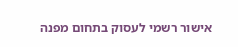אישור רשמי לעסוק בתחום מפנה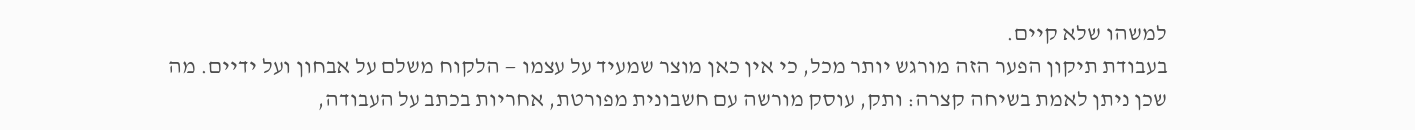למשהו שלא קיים.
בעבודת תיקון הפער הזה מורגש יותר מכל, כי אין כאן מוצר שמעיד על עצמו — הלקוח משלם על אבחון ועל ידיים. מה שכן ניתן לאמת בשיחה קצרה: ותק, עוסק מורשה עם חשבונית מפורטת, אחריות בכתב על העבודה,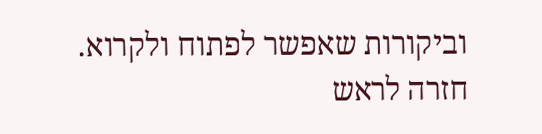וביקורות שאפשר לפתוח ולקרוא.
חזרה לראש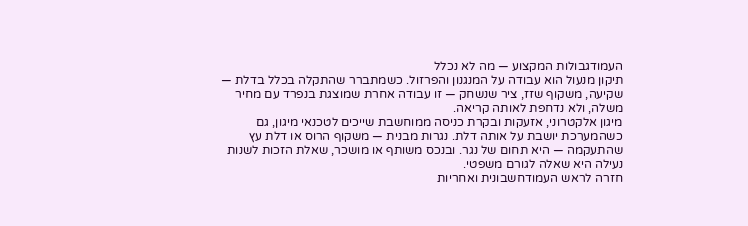העמודגבולות המקצוע — מה לא נכלל
תיקון מנעול הוא עבודה על המנגנון והפרזול. כשמתברר שהתקלה בכלל בדלת — שקיעה, משקוף שזז, ציר שנשחק — זו עבודה אחרת שמוצגת בנפרד עם מחיר משלה, ולא נדחפת לאותה קריאה.
מיגון אלקטרוני, אזעקות ובקרת כניסה ממוחשבת שייכים לטכנאי מיגון, גם כשהמערכת יושבת על אותה דלת. נגרות מבנית — משקוף הרוס או דלת עץ שהתעקמה — היא תחום של נגר. ובנכס משותף או מושכר, שאלת הזכות לשנות נעילה היא שאלה לגורם משפטי.
חזרה לראש העמודחשבונית ואחריות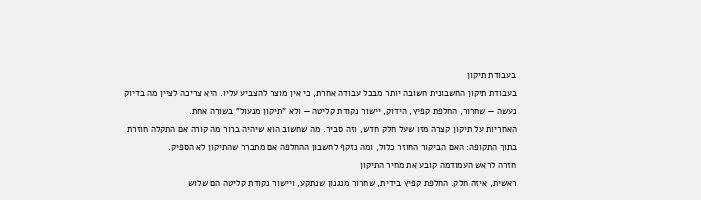בעבודת תיקון
בעבודת תיקון החשבונית חשובה יותר מבכל עבודה אחרת, כי אין מוצר להצביע עליו. היא צריכה לציין מה בדיוק נעשה — שחרור, החלפת קפיץ, הידוק, יישור נקודת קליטה — ולא "תיקון מנעול" בשורה אחת.
האחריות על תיקון קצרה מזו שעל חלק חדש, וזה סביר. מה שחשוב הוא שיהיה ברור מה קורה אם התקלה חוזרת בתוך התקופה: האם הביקור החוזר כלול, ומה נזקף לחשבון ההחלפה אם מתברר שהתיקון לא הספיק.
חזרה לראש העמודמה קובע את מחיר התיקון
ראשית, איזה חלק. החלפת קפיץ בידית, שחרור מנגנון שנתקע, ויישור נקודת קליטה הם שלוש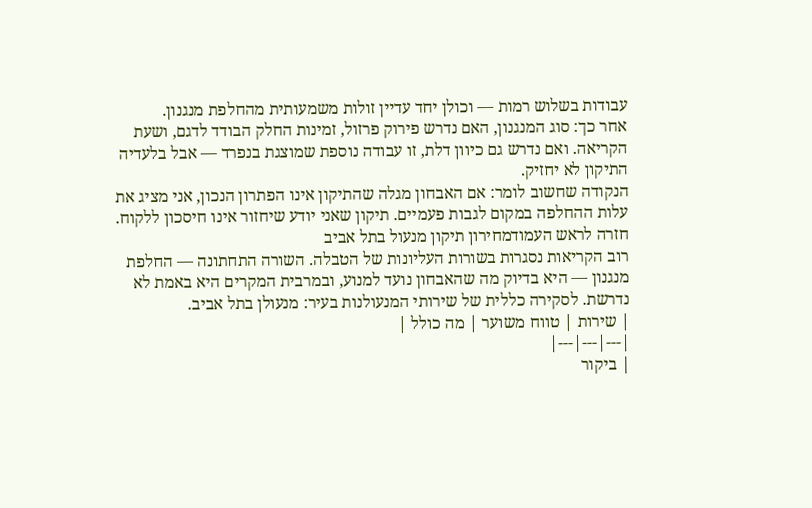עבודות בשלוש רמות — וכולן יחד עדיין זולות משמעותית מהחלפת מנגנון.
אחר כך: סוג המנגנון, האם נדרש פירוק פרזול, זמינות החלק הבודד לדגם, ושעת הקריאה. ואם נדרש גם כיוון דלת, זו עבודה נוספת שמוצגת בנפרד — אבל בלעדיה התיקון לא יחזיק.
הנקודה שחשוב לומר: אם האבחון מגלה שהתיקון אינו הפתרון הנכון, אני מציג את עלות ההחלפה במקום לגבות פעמיים. תיקון שאני יודע שיחזור אינו חיסכון ללקוח.
חזרה לראש העמודמחירון תיקון מנעול בתל אביב
רוב הקריאות נסגרות בשורות העליונות של הטבלה. השורה התחתונה — החלפת מנגנון — היא בדיוק מה שהאבחון נועד למנוע, ובמרבית המקרים היא באמת לא נדרשת. לסקירה כללית של שירותי המנעולנות בעיר: מנעולן בתל אביב.
| שירות | טווח משוער | מה כולל |
|---|---|---|
| ביקור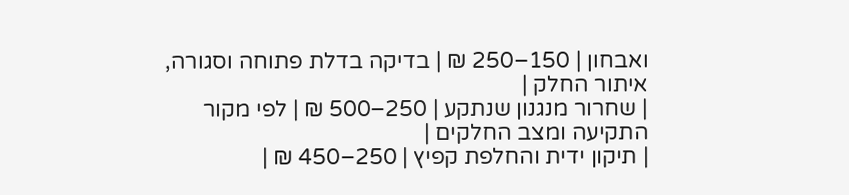ואבחון | 150–250 ₪ | בדיקה בדלת פתוחה וסגורה, איתור החלק |
| שחרור מנגנון שנתקע | 250–500 ₪ | לפי מקור התקיעה ומצב החלקים |
| תיקון ידית והחלפת קפיץ | 250–450 ₪ |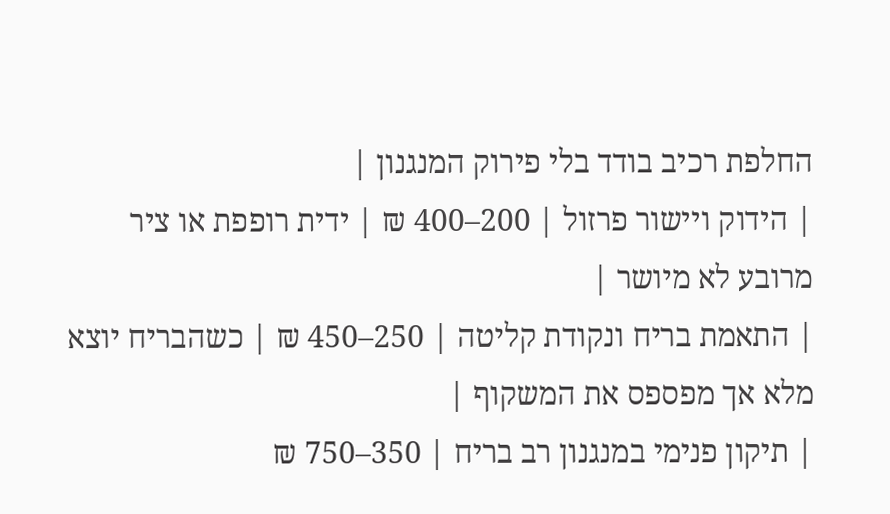החלפת רכיב בודד בלי פירוק המנגנון |
| הידוק ויישור פרזול | 200–400 ₪ | ידית רופפת או ציר מרובע לא מיושר |
| התאמת בריח ונקודת קליטה | 250–450 ₪ | כשהבריח יוצא מלא אך מפספס את המשקוף |
| תיקון פנימי במנגנון רב בריח | 350–750 ₪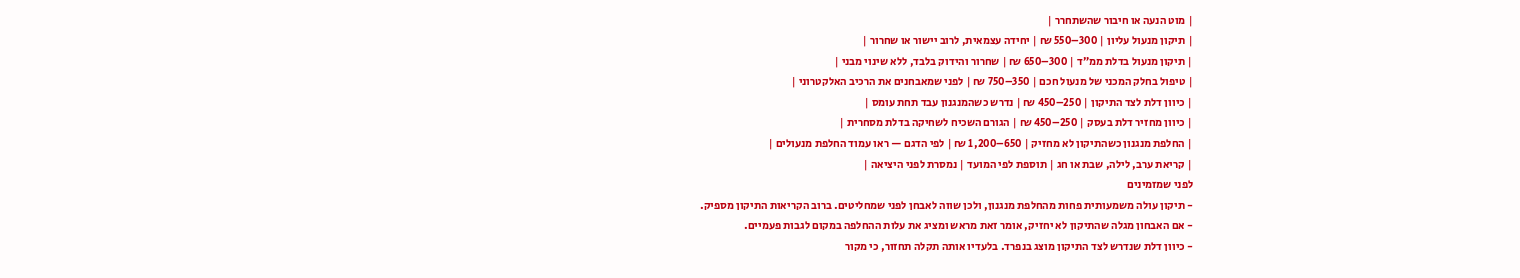| מוט הנעה או חיבור שהשתחרר |
| תיקון מנעול עליון | 300–550 ₪ | יחידה עצמאית, לרוב יישור או שחרור |
| תיקון מנעול בדלת ממ״ד | 300–650 ₪ | שחרור והידוק בלבד, ללא שינוי מבני |
| טיפול בחלק המכני של מנעול חכם | 350–750 ₪ | לפני שמאבחנים את הרכיב האלקטרוני |
| כיוון דלת לצד התיקון | 250–450 ₪ | נדרש כשהמנגנון עבד תחת עומס |
| כיוון מחזיר דלת בעסק | 250–450 ₪ | הגורם השכיח לשחיקה בדלת מסחרית |
| החלפת מנגנון כשהתיקון לא מחזיק | 650–1,200 ₪ | לפי הדגם — ראו עמוד החלפת מנעולים |
| קריאת ערב, לילה, שבת או חג | תוספת לפי המועד | נמסרת לפני היציאה |
לפני שמזמינים
- תיקון עולה משמעותית פחות מהחלפת מנגנון, ולכן שווה לאבחן לפני שמחליטים. ברוב הקריאות התיקון מספיק.
- אם האבחון מגלה שהתיקון לא יחזיק, אומר זאת מראש ומציג את עלות ההחלפה במקום לגבות פעמיים.
- כיוון דלת שנדרש לצד התיקון מוצג בנפרד. בלעדיו אותה תקלה תחזור, כי מקור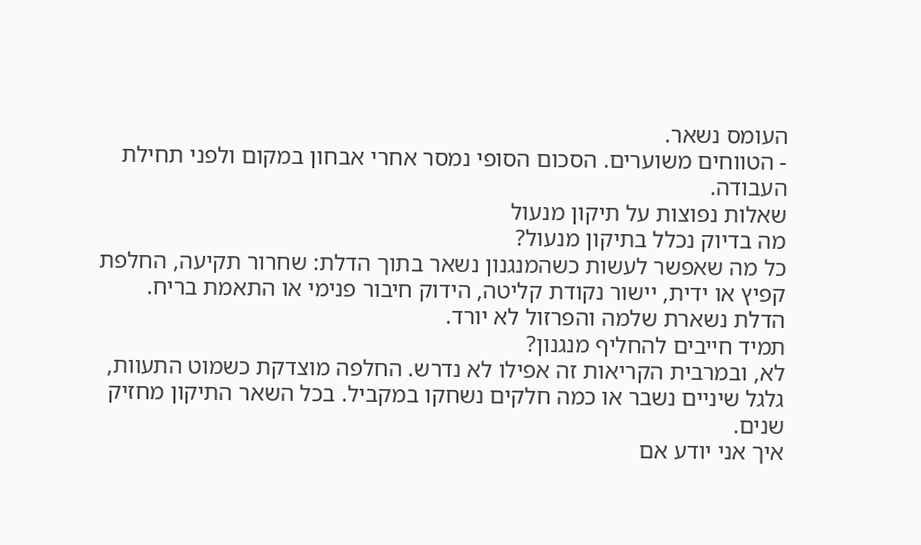העומס נשאר.
- הטווחים משוערים. הסכום הסופי נמסר אחרי אבחון במקום ולפני תחילת העבודה.
שאלות נפוצות על תיקון מנעול
מה בדיוק נכלל בתיקון מנעול?
כל מה שאפשר לעשות כשהמנגנון נשאר בתוך הדלת: שחרור תקיעה, החלפת קפיץ או ידית, יישור נקודת קליטה, הידוק חיבור פנימי או התאמת בריח. הדלת נשארת שלמה והפרזול לא יורד.
תמיד חייבים להחליף מנגנון?
לא, ובמרבית הקריאות זה אפילו לא נדרש. החלפה מוצדקת כשמוט התעוות, גלגל שיניים נשבר או כמה חלקים נשחקו במקביל. בכל השאר התיקון מחזיק שנים.
איך אני יודע אם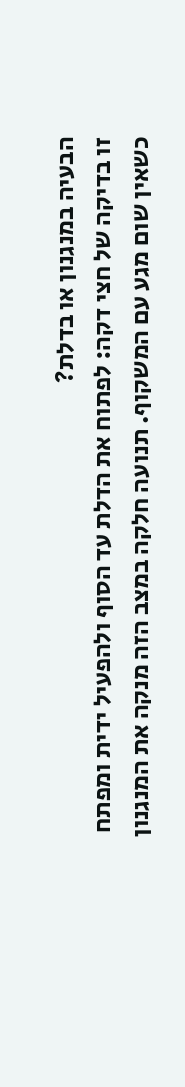הבעיה במנגנון או בדלת?
זו בדיקה של חצי דקה: לפתוח את הדלת עד הסוף ולהפעיל ידית ומפתח כשאין שום מגע עם המשקוף. תנועה חלקה במצב הזה מנקה את המנגנון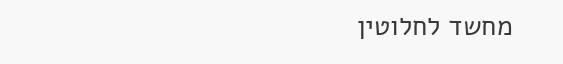מחשד לחלוטין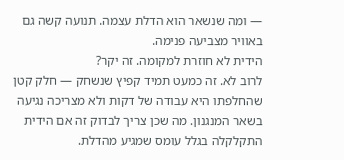— ומה שנשאר הוא הדלת עצמה. תנועה קשה גם באוויר מצביעה פנימה.
הידית לא חוזרת למקומה. זה יקר?
לרוב לא. זה כמעט תמיד קפיץ שנשחק — חלק קטן שהחלפתו היא עבודה של דקות ולא מצריכה נגיעה בשאר המנגנון. מה שכן צריך לבדוק זה אם הידית התקלקלה בגלל עומס שמגיע מהדלת.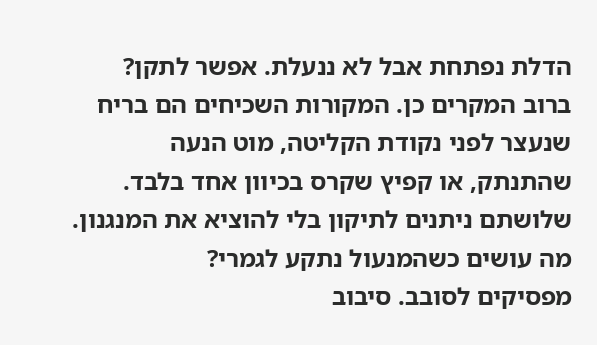הדלת נפתחת אבל לא ננעלת. אפשר לתקן?
ברוב המקרים כן. המקורות השכיחים הם בריח שנעצר לפני נקודת הקליטה, מוט הנעה שהתנתק, או קפיץ שקרס בכיוון אחד בלבד. שלושתם ניתנים לתיקון בלי להוציא את המנגנון.
מה עושים כשהמנעול נתקע לגמרי?
מפסיקים לסובב. סיבוב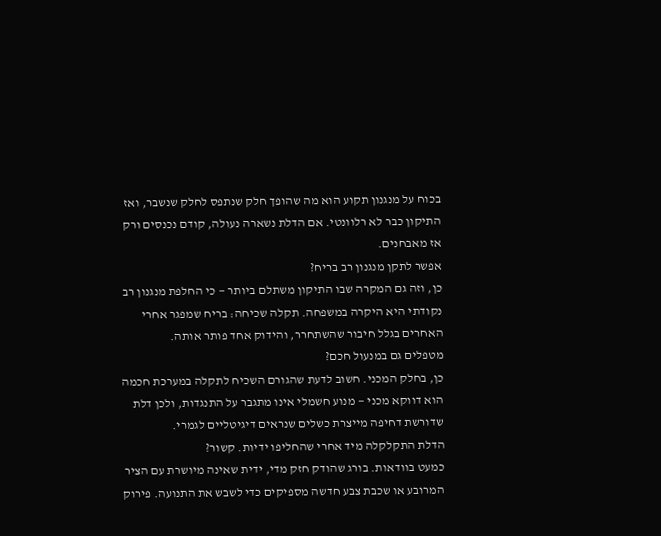בכוח על מנגנון תקוע הוא מה שהופך חלק שנתפס לחלק שנשבר, ואז התיקון כבר לא רלוונטי. אם הדלת נשארה נעולה, קודם נכנסים ורק אז מאבחנים.
אפשר לתקן מנגנון רב בריח?
כן, וזה גם המקרה שבו התיקון משתלם ביותר — כי החלפת מנגנון רב נקודתי היא היקרה במשפחה. תקלה שכיחה: בריח שמפגר אחרי האחרים בגלל חיבור שהשתחרר, והידוק אחד פותר אותה.
מטפלים גם במנעול חכם?
כן, בחלק המכני. חשוב לדעת שהגורם השכיח לתקלה במערכת חכמה הוא דווקא מכני — מנוע חשמלי אינו מתגבר על התנגדות, ולכן דלת שדורשת דחיפה מייצרת כשלים שנראים דיגיטליים לגמרי.
הדלת התקלקלה מיד אחרי שהחליפו ידיות. קשור?
כמעט בוודאות. בורג שהודק חזק מדי, ידית שאינה מיושרת עם הציר המרובע או שכבת צבע חדשה מספיקים כדי לשבש את התנועה. פירוק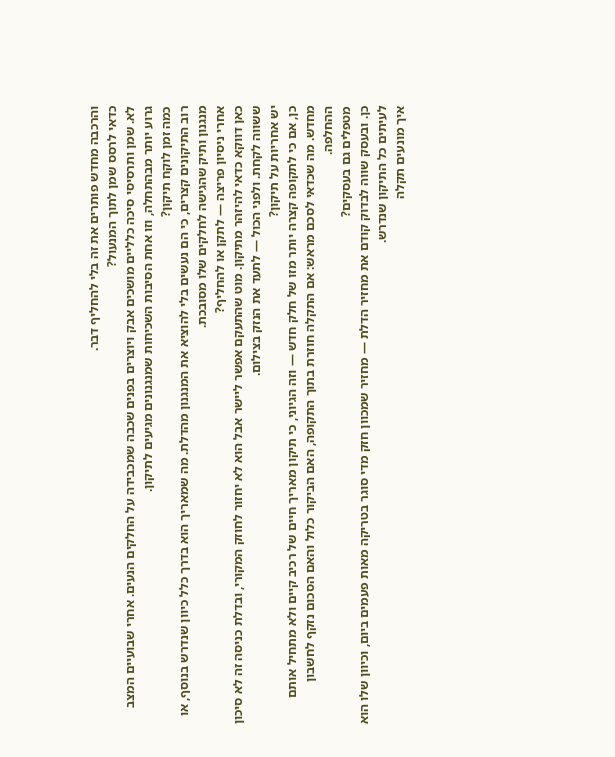והרכבה מחדש פותרים את זה בלי להחליף דבר.
כדאי לרסס שמן לתוך המנעול?
לא. שמן ותרסיסי סיכה כלליים מושכים אבק ויוצרים בפנים שכבה שמכבידה על החלקים הנעים. אחרי שבועיים המצב גרוע יותר מבהתחלה, וזו אחת הסיבות השכיחות שמנגנונים מגיעים לתיקון.
כמה זמן לוקח תיקון?
רוב התיקונים קצרים, כי הם נעשים בלי להוציא את המנגנון מהדלת. מה שמאריך הוא בדרך כלל כיוון שנדרש בנוסף, או מנגנון ותיק שהגישה לחלקים שלו מסובכת.
אחרי ניסיון פריצה — לתקן או להחליף?
כאן דווקא כדאי להיזהר מתיקון. מוט שהתעקם אפשר ליישר אבל הוא לא יחזור לחוזק המקורי, ובדלת כניסה זה לא סיכון ששווה לקחת. ולפני הכול — לתעד את הנזק בצילום.
יש אחריות על תיקון?
כן, אם כי לתקופה קצרה יותר מזו של חלק חדש — וזה הגיוני, כי תיקון מאריך חיים של רכיב קיים ולא מתחיל אותם מחדש. מה שכדאי לסכם מראש: אם התקלה חוזרת בתוך התקופה, האם הביקור כלול והאם הסכום נזקף לחשבון ההחלפה.
מטפלים גם בעסקים?
כן. ובעסק שווה לבדוק קודם את מחזיר הדלת — מחזיר שמכוון חזק מדי סוגר בטריקה מאות פעמים ביום, וכיוון שלו הוא לעיתים כל התיקון שנדרש.
איך מונעים תקלה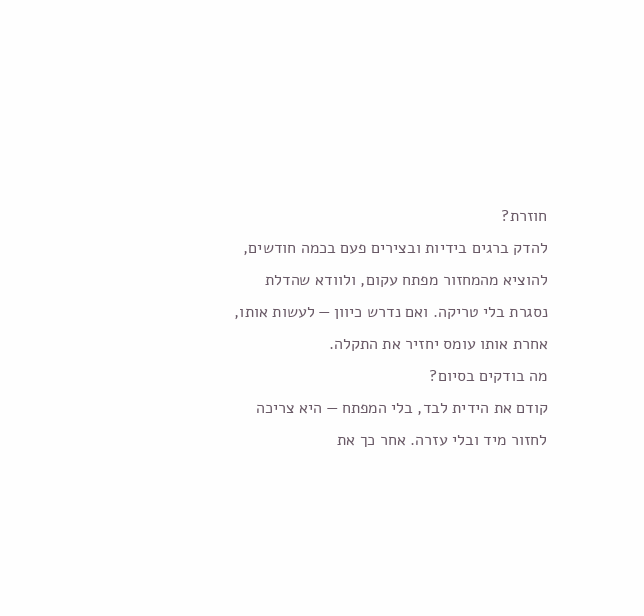חוזרת?
להדק ברגים בידיות ובצירים פעם בכמה חודשים, להוציא מהמחזור מפתח עקום, ולוודא שהדלת נסגרת בלי טריקה. ואם נדרש כיוון — לעשות אותו, אחרת אותו עומס יחזיר את התקלה.
מה בודקים בסיום?
קודם את הידית לבד, בלי המפתח — היא צריכה לחזור מיד ובלי עזרה. אחר כך את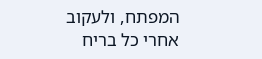המפתח, ולעקוב אחרי כל בריח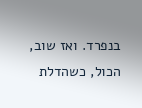בנפרד. ואז שוב, הכול, כשהדלת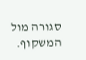סגורה מול המשקוף.